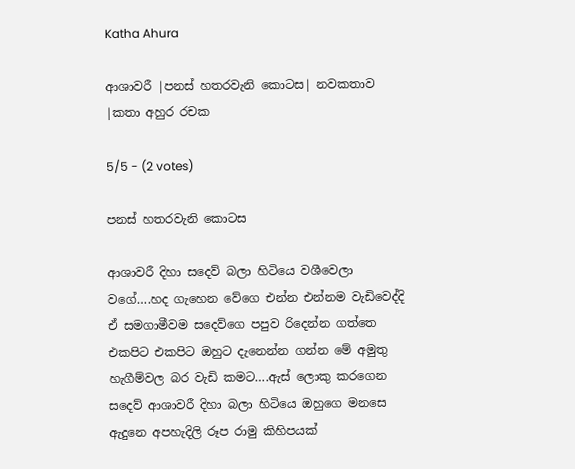Katha Ahura

ආශාවරී |පනස් හතරවැනි කොටස| නවකතාව |කතා අහුර රචක

5/5 - (2 votes)

පනස් හතරවැනි කොටස

ආශාවරී දිහා සදෙව් බලා හිටියෙ වශීවෙලා වගේ….හද ගැහෙන වේගෙ එන්න එන්නම වැඩිවෙද්දි ඒ සමගාමීවම සදෙව්ගෙ පපුව රිදෙන්න ගත්තෙ එකපිට එකපිට ඔහුට දැනෙන්න ගන්න මේ අමුතු හැගීම්වල බර වැඩි කමට….ඇස් ලොකු කරගෙන සදෙව් ආශාවරී දිහා බලා හිටියෙ ඔහුගෙ මනසෙ ඇදුනෙ අපහැදිලි රූප රාමු කිහිපයක්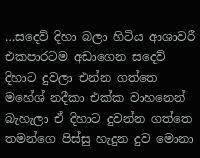…සදෙව් දිහා බලා හිටිය ආශාවරී එකපාරටම අඩාගෙන සදෙව් දිහාට දුවලා එන්න ගත්තෙ මහේශ් නදීකා එක්ක වාහනෙන් බැහැලා ඒ දිහාට දුවන්න ගත්තෙ තමන්ගෙ පිස්සු හැදුන දුව මොනා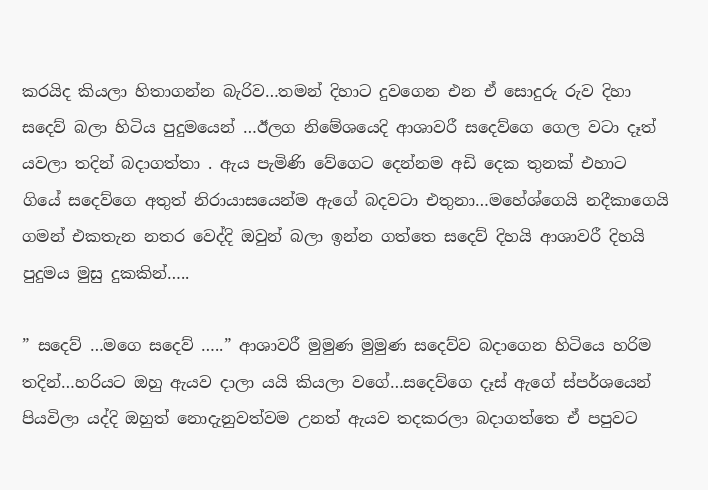කරයිද කියලා හිතාගන්න බැරිව…තමන් දිහාට දුවගෙන එන ඒ සොදුරු රුව දිහා සදෙව් බලා හිටිය පුදුමයෙන් …ඊලග නිමේශයෙදි ආශාවරී සදෙව්ගෙ ගෙල වටා දෑත් යවලා තදින් බදාගත්තා . ඇය පැමිණි වේගෙට දෙන්නම අඩි දෙක තුනක් එහාට ගියේ සදෙව්ගෙ අතුත් නිරායාසයෙන්ම ඇගේ බදවටා එතුනා…මහේශ්ගෙයි නදීකාගෙයි ගමන් එකතැන නතර වෙද්දි ඔවුන් බලා ඉන්න ගත්තෙ සදෙව් දිහයි ආශාවරී දිහයි පුදුමය මුසු දුකකින්…..

” සදෙව් …මගෙ සදෙව් …..” ආශාවරී මුමුණ මුමුණ සදෙව්ව බදාගෙන හිටියෙ හරිම තදින්…හරියට ඔහු ඇයව දාලා යයි කියලා වගේ…සදෙව්ගෙ දෑස් ඇගේ ස්පර්ශයෙන් පියවිලා යද්දි ඔහුත් නොදැනුවත්වම උනත් ඇයව තදකරලා බදාගත්තෙ ඒ පපුවට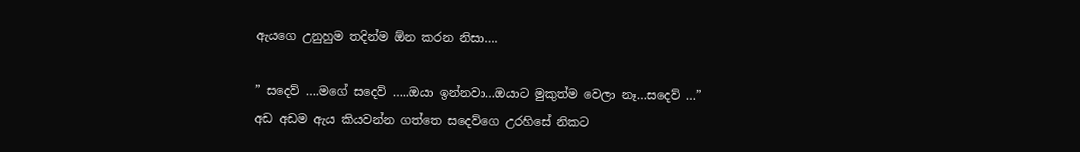ඇයගෙ උනුහුම තදින්ම ඕන කරන නිසා….

” සදෙව් ….මගේ සදෙව් …..ඔයා ඉන්නවා…ඔයාට මුකුත්ම වෙලා නෑ…සදෙව් …” අඩ අඩම ඇය කියවන්න ගත්තෙ සදෙව්ගෙ උරහිසේ නිකට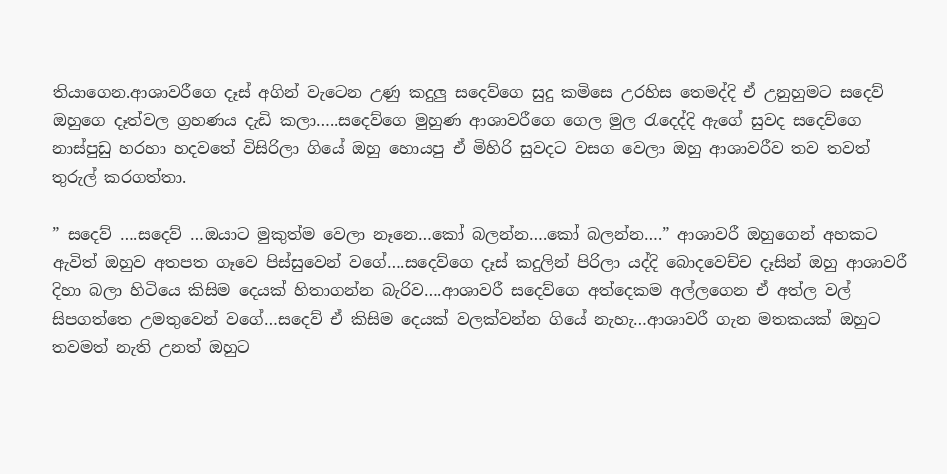තියාගෙන.ආශාවරීගෙ දෑස් අගින් වැටෙන උණු කදුලු සදෙව්ගෙ සුදු කමිසෙ උරහිස තෙමද්දි ඒ උනුහුමට සදෙව් ඔහුගෙ දෑත්වල ග්‍රහණය දැඩි කලා…..සදෙව්ගෙ මුහුණ ආශාවරීගෙ ගෙල මුල රැදෙද්දි ඇගේ සුවද සදෙව්ගෙ නාස්පුඩු හරහා හදවතේ විසිරිලා ගියේ ඔහු හොයපු ඒ මිහිරි සුවදට වසග වෙලා ඔහු ආශාවරීව තව තවත් තුරුල් කරගත්තා.

” සදෙව් ….සදෙව් …ඔයාට මුකුත්ම වෙලා නෑනෙ…කෝ බලන්න….කෝ බලන්න….” ආශාවරී ඔහුගෙන් අහකට ඇවිත් ඔහුව අතපත ගෑවෙ පිස්සුවෙන් වගේ….සදෙව්ගෙ දෑස් කදුලින් පිරිලා යද්දි බොදවෙච්ච දෑසින් ඔහු ආශාවරී දිහා බලා හිටියෙ කිසිම දෙයක් හිතාගන්න බැරිව….ආශාවරී සදෙව්ගෙ අත්දෙකම අල්ලගෙන ඒ අත්ල වල් සිපගත්තෙ උමතුවෙන් වගේ…සදෙව් ඒ කිසිම දෙයක් වලක්වන්න ගියේ නැහැ…ආශාවරී ගැන මතකයක් ඔහුට තවමත් නැති උනත් ඔහුට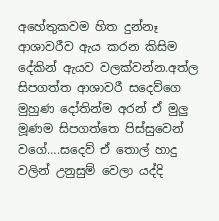අහේතුකවම හිත දුන්නෑ ආශාවරීව ඇය කරන කිසිම දේකින් ඇයව වලක්වන්න.අත්ල සිපගත්ත ආශාවරී සදෙව්ගෙ මුහුණ දෝතින්ම අරන් ඒ මුලු මූණම සිපගත්තෙ පිස්සුවෙන් වගේ….සදෙව් ඒ තොල් හාදු වලින් උනුසුම් වෙලා යද්දි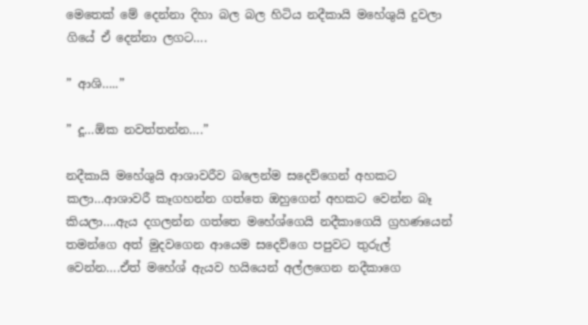මෙතෙක් මේ දෙන්නා දිහා බල බල හිටිය නදීකායි මහේශුයි දුවලා ගියේ ඒ දෙන්නා ලගට….

” ආශි…..”

” දූ…ඕක නවත්තන්න….”

නදීකායි මහේශුයි ආශාවරීව බලෙන්ම සදෙව්ගෙන් අහකට කලා…ආශාවරී කෑගහන්න ගත්තෙ ඔහුගෙන් අහකට වෙන්න බෑ කියලා….ඇය දගලන්න ගත්තෙ මහේශ්ගෙයි නදීකාගෙයි ග්‍රහණයෙන් තමන්ගෙ අත් මුදවගෙන ආයෙම සදෙව්ගෙ පපුවට තුරුල් වෙන්න….ඒත් මහේශ් ඇයව හයියෙන් අල්ලගෙන නදීකාගෙ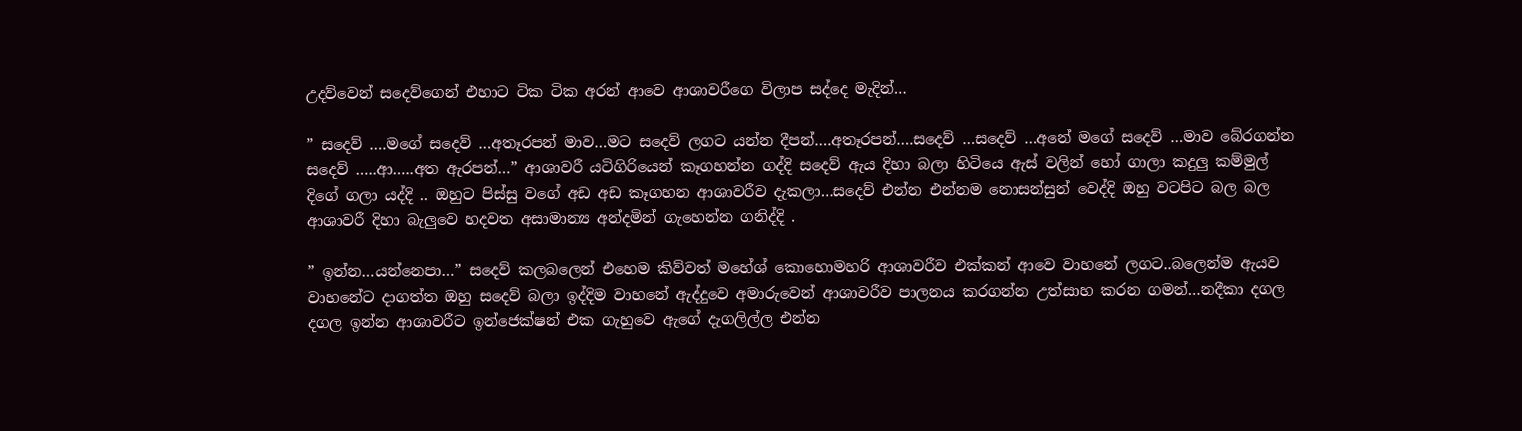උදව්වෙන් සදෙව්ගෙන් එහාට ටික ටික අරන් ආවෙ ආශාවරීගෙ විලාප සද්දෙ මැදින්…

” සදෙව් ….මගේ සදෙව් …අතෑරපන් මාව…මට සදෙව් ලගට යන්න දීපන්….අතෑරපන්….සදෙව් …සදෙව් …අනේ මගේ සදෙව් …මාව බේරගන්න සදෙව් …..ආ…..අත ඇරපන්…” ආශාවරී යටිගිරියෙන් කෑගහන්න ගද්දි සදෙව් ඇය දිහා බලා හිටියෙ ඇස් වලින් හෝ ගාලා කදුලු කම්මුල් දිගේ ගලා යද්දි .. ඔහුට පිස්සු වගේ අඩ අඩ කෑගහන ආශාවරීව දැකලා…සදෙව් එන්න එන්නම නොසන්සුන් වෙද්දි ඔහු වටපිට බල බල ආශාවරී දිහා බැලුවෙ හදවත අසාමාන්‍ය අන්දමින් ගැහෙන්න ගනිද්දි .

” ඉන්න…යන්නෙපා…” සදෙව් කලබලෙන් එහෙම කිව්වත් මහේශ් කොහොමහරි ආශාවරීව එක්කන් ආවෙ වාහනේ ලගට..බලෙන්ම ඇයව වාහනේට දාගත්ත ඔහු සදෙව් බලා ඉද්දිම වාහනේ ඇද්දුවෙ අමාරුවෙන් ආශාවරීව පාලනය කරගන්න උත්සාහ කරන ගමන්…නදීකා දගල දගල ඉන්න ආශාවරීට ඉන්ජෙක්ෂන් එක ගැහුවෙ ඇගේ දැගලිල්ල එන්න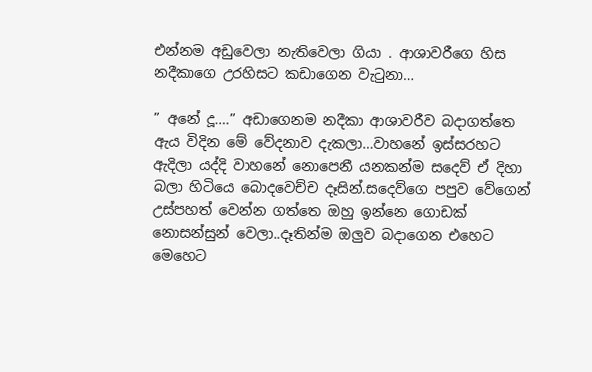එන්නම අඩුවෙලා නැතිවෙලා ගියා . ආශාවරීගෙ හිස නදීකාගෙ උරහිසට කඩාගෙන වැටුනා…

” අනේ දූ….” අඩාගෙනම නදීකා ආශාවරීව බදාගත්තෙ ඇය විදින මේ වේදනාව දැකලා…වාහනේ ඉස්සරහට ඇදිලා යද්දි වාහනේ නොපෙනී යනකන්ම සදෙව් ඒ දිහා බලා හිටියෙ බොදවෙච්ච දෑසින්.සදෙව්ගෙ පපුව වේගෙන් උස්පහත් වෙන්න ගත්තෙ ඔහු ඉන්නෙ ගොඩක් නොසන්සුන් වෙලා..දෑතින්ම ඔලුව බදාගෙන එහෙට මෙහෙට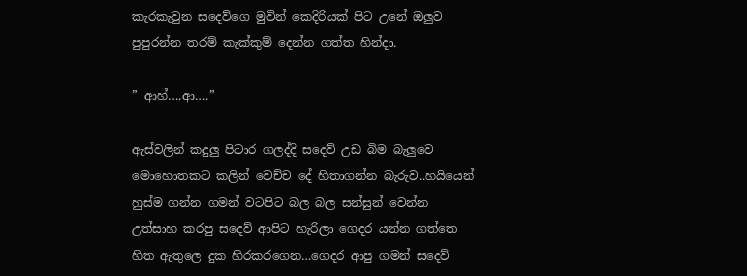කැරකැවුන සදෙව්ගෙ මුවින් කෙදිරියක් පිට උනේ ඔලුව පුපුරන්න තරම් කැක්කුම් දෙන්න ගත්ත හින්දා.

” ආහ්….ආ….”

ඇස්වලින් කදුලු පිටාර ගලද්දි සදෙව් උඩ බිම බැලුවෙ මොහොතකට කලින් වෙච්ච දේ හිතාගන්න බැරුව..හයියෙන් හුස්ම ගන්න ගමන් වටපිට බල බල සන්සුන් වෙන්න උත්සාහ කරපු සදෙව් ආපිට හැරිලා ගෙදර යන්න ගත්තෙ හිත ඇතුලෙ දුක හිරකරගෙන…ගෙදර ආපු ගමන් සදෙව්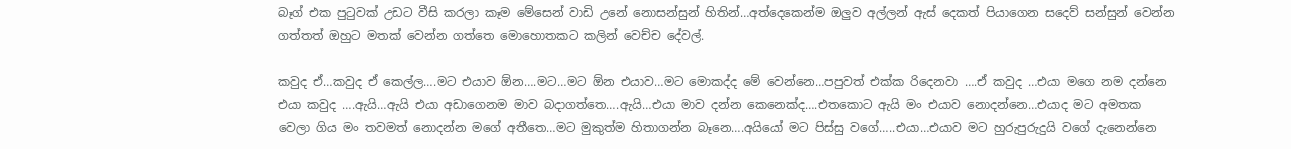බෑග් එක පුටුවක් උඩට වීසි කරලා කෑම මේසෙන් වාඩි උනේ නොසන්සුන් හිතින්…අත්දෙකෙන්ම ඔලුව අල්ලන් ඇස් දෙකත් පියාගෙන සදෙව් සන්සුන් වෙන්න ගත්තත් ඔහුට මතක් වෙන්න ගත්තෙ මොහොතකට කලින් වෙච්ච දේවල්.

කවුද ඒ…කවුද ඒ කෙල්ල….මට එයාව ඕන….මට…මට ඕන එයාව…මට මොකද්ද මේ වෙන්නෙ…පපුවත් එක්ක රිදෙනවා ….ඒ කවුද …එයා මගෙ නම දන්නෙ එයා කවුද ….ඇයි…ඇයි එයා අඩාගෙනම මාව බදාගත්තෙ….ඇයි…එයා මාව දන්න කෙනෙක්ද….එතකොට ඇයි මං එයාව නොදන්නෙ…එයාද මට අමතක වෙලා ගිය මං තවමත් නොදන්න මගේ අතීතෙ…මට මුකුත්ම හිතාගන්න බෑනෙ….අයියෝ මට පිස්සු වගේ…..එයා…එයාව මට හුරුපුරුදුයි වගේ දැනෙන්නෙ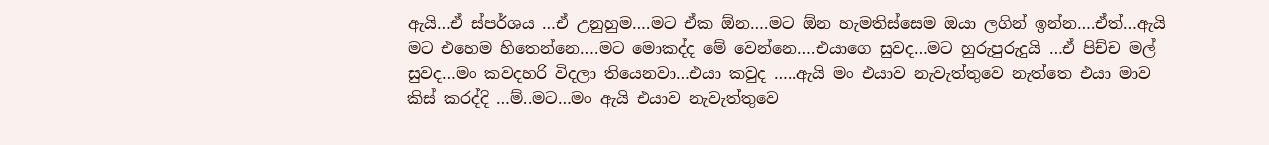ඇයි…ඒ ස්පර්ශය …ඒ උනුහුම….මට ඒක ඕන….මට ඕන හැමතිස්සෙම ඔයා ලගින් ඉන්න….ඒත්…ඇයි මට එහෙම හිතෙන්නෙ….මට මොකද්ද මේ වෙන්නෙ….එයාගෙ සුවද…මට හුරුපුරුදුයි …ඒ පිච්ච මල් සුවද…මං කවදහරි විදලා තියෙනවා…එයා කවුද …..ඇයි මං එයාව නැවැත්තුවෙ නැත්තෙ එයා මාව කිස් කරද්දි …ම්..මට…මං ඇයි එයාව නැවැත්තුවෙ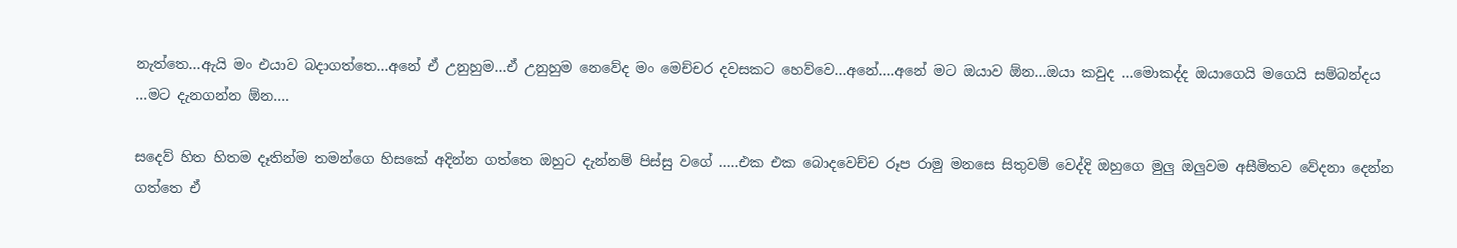නැත්තෙ…ඇයි මං එයාව බදාගත්තෙ…අනේ ඒ උනුහුම…ඒ උනුහුම නෙවේද මං මෙච්චර දවසකට හෙව්වෙ…අනේ….අනේ මට ඔයාව ඕන…ඔයා කවුද …මොකද්ද ඔයාගෙයි මගෙයි සම්බන්දය …මට දැනගන්න ඕන….

සදෙව් හිත හිතම දෑතින්ම තමන්ගෙ හිසකේ අදින්න ගත්තෙ ඔහුට දැන්නම් පිස්සු වගේ …..එක එක බොදවෙච්ච රූප රාමු මනසෙ සිතුවම් වෙද්දි ඔහුගෙ මුලු ඔලුවම අසීමිතව වේදනා දෙන්න ගත්තෙ ඒ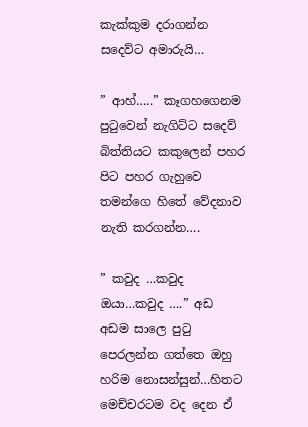කැක්කුම දරාගන්න සදෙව්ට අමාරුයි…

” ආහ්…..” කෑගහගෙනම පුටුවෙන් නැගිට්ට සදෙව් බිත්තියට කකුලෙන් පහර පිට පහර ගැහුවෙ තමන්ගෙ හිතේ වේදනාව නැති කරගන්න….

” කවුද …කවුද ඔයා…කවුද ….” අඩ අඩම සාලෙ පුටු පෙරලන්න ගත්තෙ ඔහු හරිම නොසන්සුන්…හිතට මෙච්චරටම වද දෙන ඒ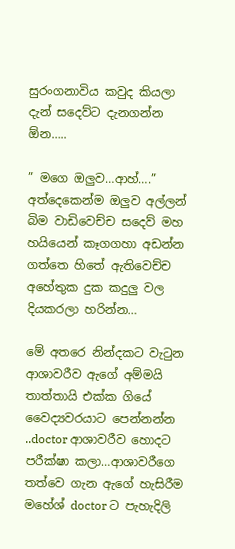සුරංගනාවිය කවුද කියලා දැන් සදෙව්ට දැනගන්න ඕන…..

” මගෙ ඔලුව…ආහ්….” අත්දෙකෙන්ම ඔලුව අල්ලන් බිම වාඩිවෙච්ච සදෙව් මහ හයියෙන් කෑගගහා අඩන්න ගත්තෙ හිතේ ඇතිවෙච්ච අහේතුක දුක කදුලු වල දියකරලා හරින්න…

මේ අතරෙ නින්දකට වැටුන ආශාවරීව ඇගේ අම්මයි තාත්තායි එක්ක ගියේ වෛද්‍යවරයාට පෙන්නන්න ..doctor ආශාවරීව හොදට පරීක්ෂා කලා…ආශාවරීගෙ තත්වෙ ගැන ඇගේ හැසිරීම මහේශ් doctor ට පැහැදිලි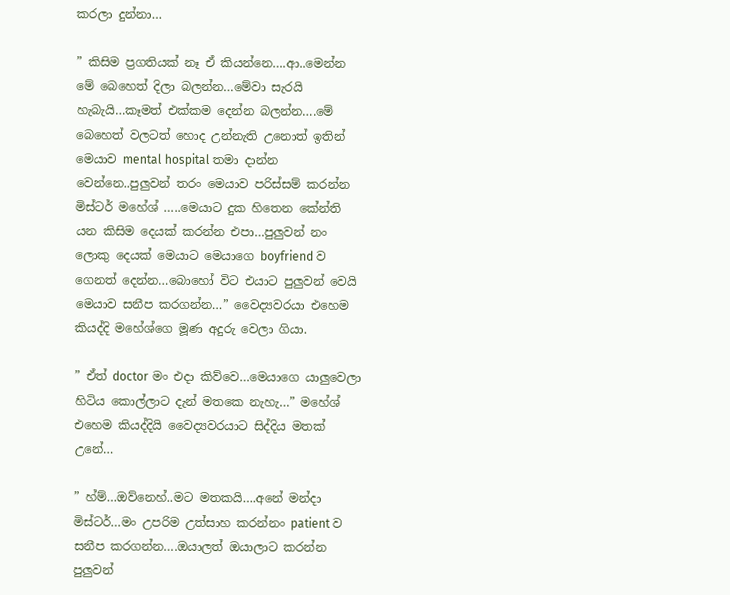කරලා දුන්නා…

” කිසිම ප්‍රගතියක් නෑ ඒ කියන්නෙ….ආ..මෙන්න මේ බෙහෙත් දිලා බලන්න…මේවා සැරයි හැබැයි…කෑමත් එක්කම දෙන්න බලන්න….මේ බෙහෙත් වලටත් හොද උන්නැති උනොත් ඉතින් මෙයාව mental hospital තමා දාන්න වෙන්නෙ..පුලුවන් තරං මෙයාව පරිස්සම් කරන්න මිස්ටර් මහේශ් …..මෙයාට දුක හිතෙන කේන්ති යන කිසිම දෙයක් කරන්න එපා…පුලුවන් නං ලොකු දෙයක් මෙයාට මෙයාගෙ boyfriend ව ගෙනත් දෙන්න…බොහෝ විට එයාට පුලුවන් වෙයි මෙයාව සනීප කරගන්න…” වෛද්‍යවරයා එහෙම කියද්දි මහේශ්ගෙ මූණ අදුරු වෙලා ගියා.

” ඒත් doctor මං එදා කිව්වෙ…මෙයාගෙ යාලුවෙලා හිටිය කොල්ලාට දැන් මතකෙ නැහැ…” මහේශ් එහෙම කියද්දියි වෛද්‍යවරයාට සිද්දිය මතක් උනේ…

” හ්ම්…ඔව්නෙහ්..මට මතකයි….අනේ මන්දා මිස්ටර්…මං උපරිම උත්සාහ කරන්නං patient ව සනීප කරගන්න….ඔයාලත් ඔයාලාට කරන්න පුලුවන්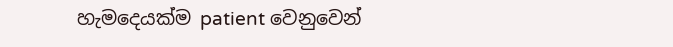හැමදෙයක්ම patient වෙනුවෙන්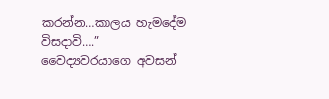කරන්න…කාලය හැමදේම විසදාවි….” වෛද්‍යවරයාගෙ අවසන්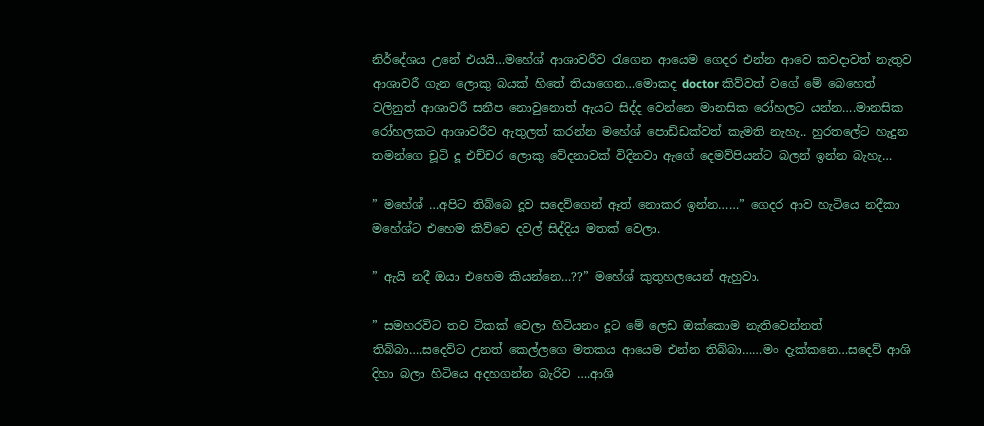නිර්දේශය උනේ එයයි…මහේශ් ආශාවරීව රැගෙන ආයෙම ගෙදර එන්න ආවෙ කවදාවත් නැතුව ආශාවරී ගැන ලොකු බයක් හිතේ තියාගෙන…මොකද doctor කිව්වත් වගේ මේ බෙහෙත් වලිනුත් ආශාවරී සනීප නොවුනොත් ඇයට සිද්ද වෙන්නෙ මානසික රෝහලට යන්න….මානසික රෝහලකට ආශාවරීව ඇතුලත් කරන්න මහේශ් පොඩ්ඩක්වත් කැමති නැහැ.. හුරතලේට හැදුන තමන්ගෙ චූටි දූ එච්චර ලොකු වේදනාවක් විදිනවා ඇගේ දෙමව්පියන්ට බලන් ඉන්න බැහැ…

” මහේශ් …අපිට තිබ්බෙ දූව සදෙව්ගෙන් ඈත් නොකර ඉන්න……” ගෙදර ආව හැටියෙ නදීකා මහේශ්ට එහෙම කිව්වෙ දවල් සිද්දිය මතක් වෙලා.

” ඇයි නදී ඔයා එහෙම කියන්නෙ…??” මහේශ් කුතුහලයෙන් ඇහුවා.

” සමහරවිට තව ටිකක් වෙලා හිටියනං දූට මේ ලෙඩ ඔක්කොම නැතිවෙන්නත් තිබ්බා….සදෙව්ට උනත් කෙල්ලගෙ මතකය ආයෙම එන්න තිබ්බා……මං දැක්කනෙ…සදෙව් ආශි දිහා බලා හිටියෙ අදහගන්න බැරිව ….ආශි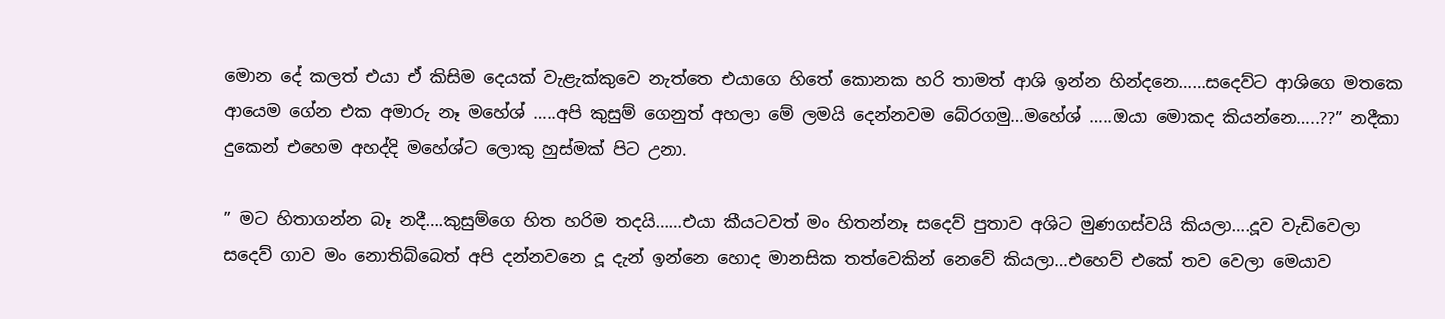මොන දේ කලත් එයා ඒ කිසිම දෙයක් වැළැක්කුවෙ නැත්තෙ එයාගෙ හිතේ කොනක හරි තාමත් ආශි ඉන්න හින්දනෙ……සදෙව්ට ආශිගෙ මතකෙ ආයෙම ගේන එක අමාරු නෑ මහේශ් …..අපි කුසුම් ගෙනුත් අහලා මේ ලමයි දෙන්නවම බේරගමු…මහේශ් …..ඔයා මොකද කියන්නෙ…..??” නදීකා දුකෙන් එහෙම අහද්දි මහේශ්ට ලොකු හුස්මක් පිට උනා.

” මට හිතාගන්න බෑ නදී….කුසුම්ගෙ හිත හරිම තදයි……එයා කීයටවත් මං හිතන්නෑ සදෙව් පුතාව අශිට මුණගස්වයි කියලා….දූව වැඩිවෙලා සදෙව් ගාව මං නොතිබ්බෙත් අපි දන්නවනෙ දූ දැන් ඉන්නෙ හොද මානසික තත්වෙකින් නෙවේ කියලා…එහෙව් එකේ තව වෙලා මෙයාව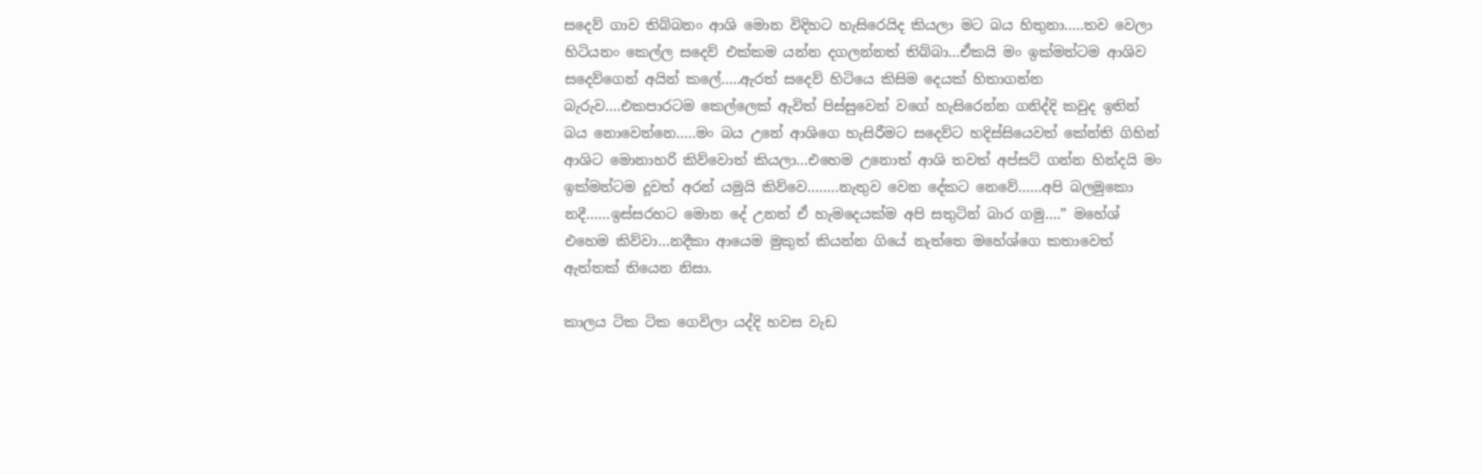සදෙව් ගාව තිබ්බනං ආශි මොන විදිහට හැසිරෙයිද කියලා මට බය හිතුනා…..තව වෙලා හිටියනං කෙල්ල සදෙව් එක්කම යන්න දගලන්නත් තිබ්බා…ඒකයි මං ඉක්මන්ටම ආශිව සදෙව්ගෙන් අයින් කලේ…..ඇරත් සදෙව් හිටියෙ කිසිම දෙයක් හිතාගන්න බැරුව….එකපාරටම කෙල්ලෙක් ඇවිත් පිස්සුවෙන් වගේ හැසිරෙන්න ගනිද්දි කවුද ඉතින් බය නොවෙන්නෙ…..මං බය උනේ ආශිගෙ හැසිරීමට සදෙව්ට හදිස්සියෙවත් කේන්ති ගිහින් ආශිට මොනාහරි කිව්වොත් කියලා…එහෙම උනොත් ආශි තවත් අප්සට් ගන්න හින්දයි මං ඉක්මන්ටම දූවත් අරන් යමුයි කිව්වෙ……..නැතුව වෙන දේකට නෙවේ……අපි බලමුකො නදී……ඉස්සරහට මොන දේ උනත් ඒ හැමදෙයක්ම අපි සතුටින් බාර ගමු….” මහේශ් එහෙම කිව්වා…නදීකා ආයෙම මුකුත් කියන්න ගියේ නැත්තෙ මහේශ්ගෙ කතාවෙත් ඇත්තක් තියෙන නිසා.

කාලය ටික ටික ගෙවිලා යද්දි හවස වැඩ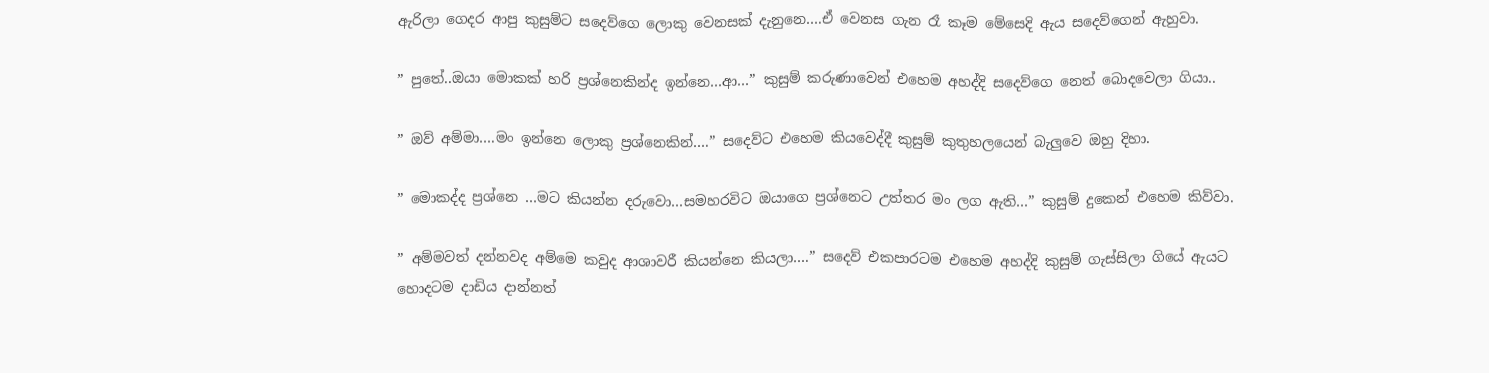ඇරිලා ගෙදර ආපු කුසුම්ට සදෙව්ගෙ ලොකු වෙනසක් දැනුනෙ….ඒ වෙනස ගැන රෑ කෑම මේසෙදි ඇය සදෙව්ගෙන් ඇහුවා.

” පුතේ..ඔයා මොකක් හරි ප්‍රශ්නෙකින්ද ඉන්නෙ…ආ…” කුසුම් කරුණාවෙන් එහෙම අහද්දි සදෙව්ගෙ නෙත් බොදවෙලා ගියා..

” ඔව් අම්මා….මං ඉන්නෙ ලොකු ප්‍රශ්නෙකින්….” සදෙව්ට එහෙම කියවෙද්දී කුසුම් කුතුහලයෙන් බැලුවෙ ඔහු දිහා.

” මොකද්ද ප්‍රශ්නෙ …මට කියන්න දරුවො…සමහරවිට ඔයාගෙ ප්‍රශ්නෙට උත්තර මං ලග ඇති…” කුසුම් දුකෙන් එහෙම කිව්වා.

” අම්මවත් දන්නවද අම්මෙ කවුද ආශාවරී කියන්නෙ කියලා….” සදෙව් එකපාරටම එහෙම අහද්දි කුසුම් ගැස්සිලා ගියේ ඇයට හොදටම දාඩිය දාන්නත්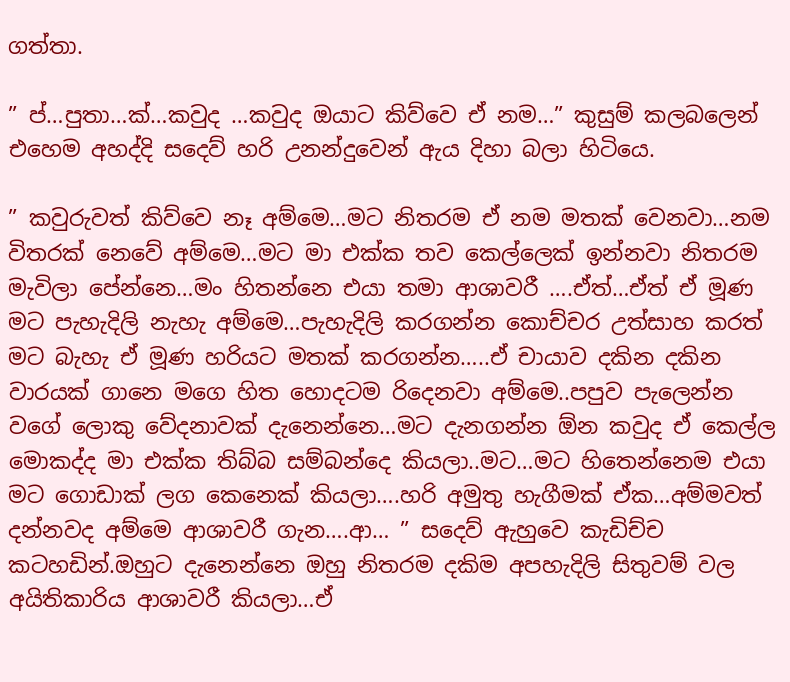ගත්තා.

” ප්…පුතා…ක්…කවුද …කවුද ඔයාට කිව්වෙ ඒ නම…” කුසුම් කලබලෙන් එහෙම අහද්දි සදෙව් හරි උනන්දුවෙන් ඇය දිහා බලා හිටියෙ.

” කවුරුවත් කිව්වෙ නෑ අම්මෙ…මට නිතරම ඒ නම මතක් වෙනවා…නම විතරක් නෙවේ අම්මෙ…මට මා එක්ක තව කෙල්ලෙක් ඉන්නවා නිතරම මැවිලා පේන්නෙ…මං හිතන්නෙ එයා තමා ආශාවරී ….ඒත්…ඒත් ඒ මූණ මට පැහැදිලි නැහැ අම්මෙ…පැහැදිලි කරගන්න කොච්චර උත්සාහ කරත් මට බැහැ ඒ මූණ හරියට මතක් කරගන්න…..ඒ චායාව දකින දකින වාරයක් ගානෙ මගෙ හිත හොදටම රිදෙනවා අම්මෙ..පපුව පැලෙන්න වගේ ලොකු වේදනාවක් දැනෙන්නෙ…මට දැනගන්න ඕන කවුද ඒ කෙල්ල මොකද්ද මා එක්ක තිබ්බ සම්බන්දෙ කියලා..මට…මට හිතෙන්නෙම එයා මට ගොඩාක් ලග කෙනෙක් කියලා….හරි අමුතු හැගීමක් ඒක…අම්මවත් දන්නවද අම්මෙ ආශාවරී ගැන….ආ… ” සදෙව් ඇහුවෙ කැඩිච්ච කටහඩින්.ඔහුට දැනෙන්නෙ ඔහු නිතරම දකිම අපහැදිලි සිතුවම් වල අයිතිකාරිය ආශාවරී කියලා…ඒ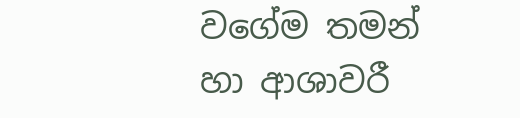වගේම තමන් හා ආශාවරී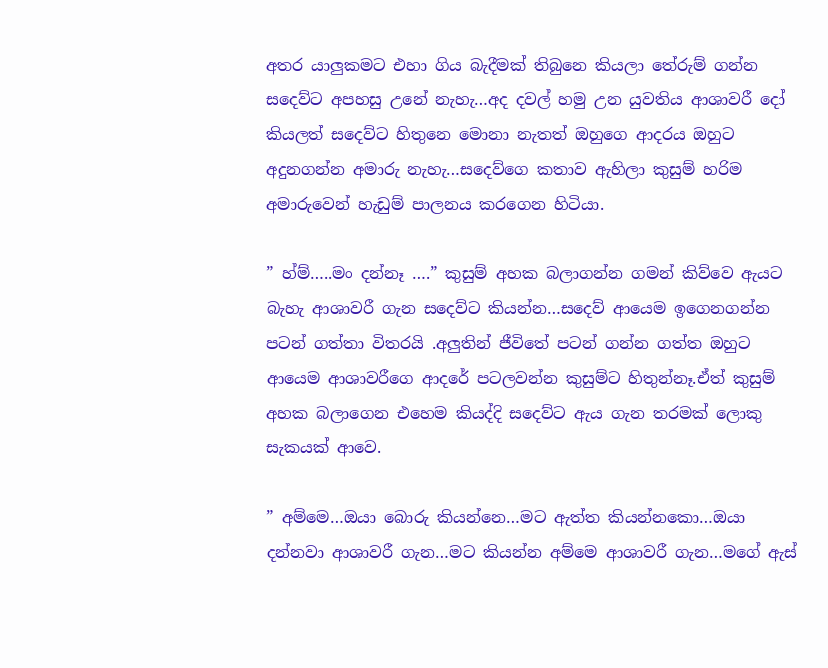අතර යාලුකමට එහා ගිය බැදීමක් තිබුනෙ කියලා තේරුම් ගන්න සදෙව්ට අපහසු උනේ නැහැ…අද දවල් හමු උන යුවතිය ආශාවරී දෝ කියලත් සදෙව්ට හිතුනෙ මොනා නැතත් ඔහුගෙ ආදරය ඔහුට අදුනගන්න අමාරු නැහැ…සදෙව්ගෙ කතාව ඇහිලා කුසුම් හරිම අමාරුවෙන් හැඩුම් පාලනය කරගෙන හිටියා.

” හ්ම්…..මං දන්නෑ ….” කුසුම් අහක බලාගන්න ගමන් කිව්වෙ ඇයට බැහැ ආශාවරී ගැන සදෙව්ට කියන්න…සදෙව් ආයෙම ඉගෙනගන්න පටන් ගත්තා විතරයි .අලුතින් ජීවිතේ පටන් ගන්න ගත්ත ඔහුට ආයෙම ආශාවරීගෙ ආදරේ පටලවන්න කුසුම්ට හිතුන්නෑ.ඒත් කුසුම් අහක බලාගෙන එහෙම කියද්දි සදෙව්ට ඇය ගැන තරමක් ලොකු සැකයක් ආවෙ.

” අම්මෙ…ඔයා බොරු කියන්නෙ…මට ඇත්ත කියන්නකො…ඔයා දන්නවා ආශාවරී ගැන…මට කියන්න අම්මෙ ආශාවරී ගැන…මගේ ඇස්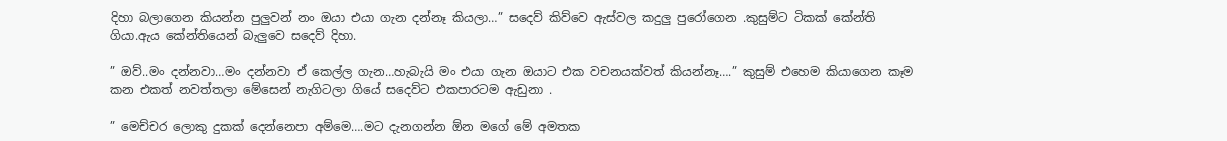දිහා බලාගෙන කියන්න පුලුවන් නං ඔයා එයා ගැන දන්නෑ කියලා…” සදෙව් කිව්වෙ ඇස්වල කදුලු පුරෝගෙන .කුසුම්ට ටිකක් කේන්ති ගියා.ඇය කේන්තියෙන් බැලුවෙ සදෙව් දිහා.

” ඔව්..මං දන්නවා…මං දන්නවා ඒ කෙල්ල ගැන…හැබැයි මං එයා ගැන ඔයාට එක වචනයක්වත් කියන්නෑ….” කුසුම් එහෙම කියාගෙන කෑම කන එකත් නවත්තලා මේසෙන් නැගිටලා ගියේ සදෙව්ට එකපාරටම ඇඩුනා .

” මෙච්චර ලොකු දුකක් දෙන්නෙපා අම්මෙ….මට දැනගන්න ඕන මගේ මේ අමතක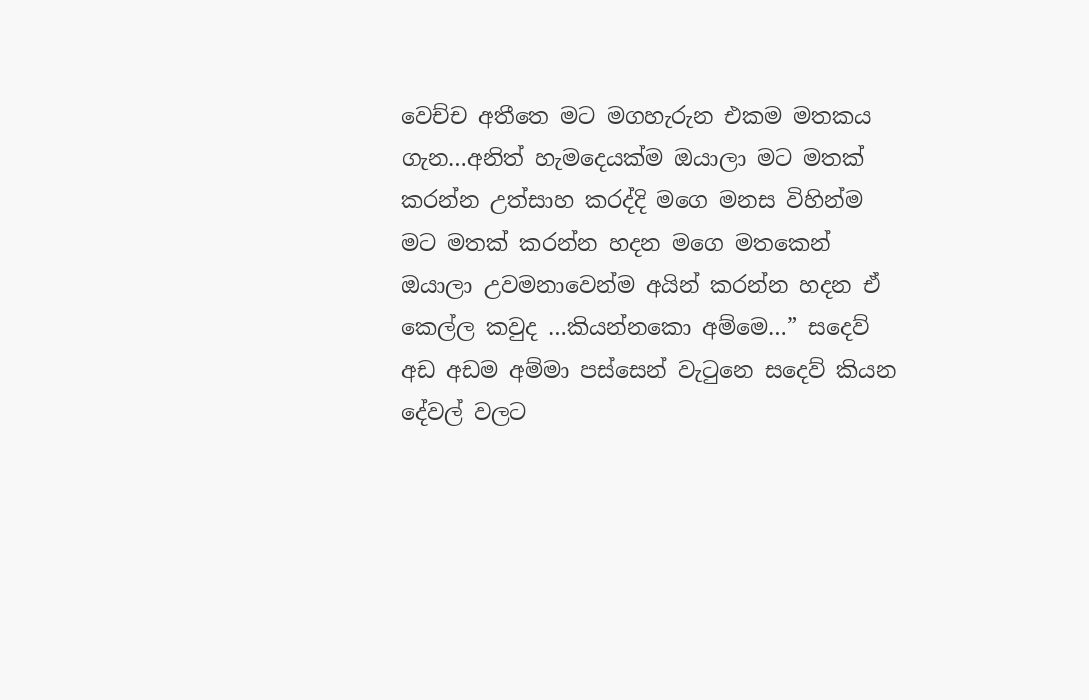වෙච්ච අතීතෙ මට මගහැරුන එකම මතකය ගැන…අනිත් හැමදෙයක්ම ඔයාලා මට මතක් කරන්න උත්සාහ කරද්දි මගෙ මනස විහින්ම මට මතක් කරන්න හදන මගෙ මතකෙන් ඔයාලා උවමනාවෙන්ම අයින් කරන්න හදන ඒ කෙල්ල කවුද …කියන්නකො අම්මෙ…” සදෙව් අඩ අඩම අම්මා පස්සෙන් වැටුනෙ සදෙව් කියන දේවල් වලට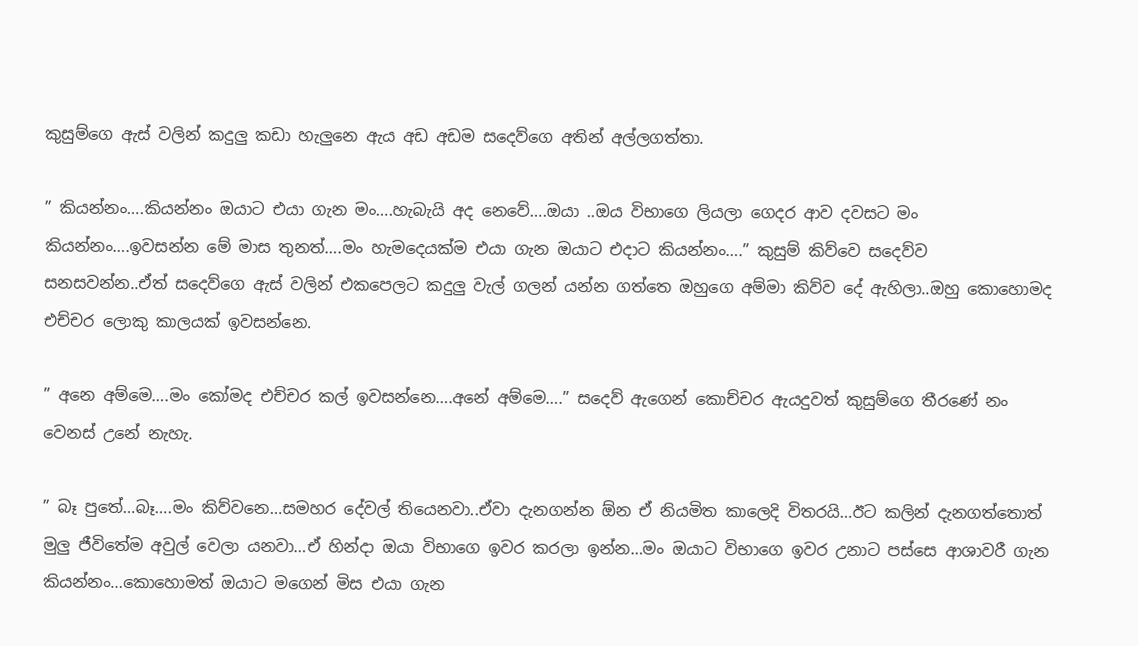කුසුම්ගෙ ඇස් වලින් කදුලු කඩා හැලුනෙ ඇය අඩ අඩම සදෙව්ගෙ අතින් අල්ලගත්තා.

” කියන්නං….කියන්නං ඔයාට එයා ගැන මං….හැබැයි අද නෙවේ….ඔයා ..ඔය විභාගෙ ලියලා ගෙදර ආව දවසට මං කියන්නං….ඉවසන්න මේ මාස තුනත්….මං හැමදෙයක්ම එයා ගැන ඔයාට එදාට කියන්නං….” කුසුම් කිව්වෙ සදෙව්ව සනසවන්න..ඒත් සදෙව්ගෙ ඇස් වලින් එකපෙලට කදුලු වැල් ගලන් යන්න ගත්තෙ ඔහුගෙ අම්මා කිව්ව දේ ඇහිලා..ඔහු කොහොමද එච්චර ලොකු කාලයක් ඉවසන්නෙ.

” අනෙ අම්මෙ….මං කෝමද එච්චර කල් ඉවසන්නෙ….අනේ අම්මෙ….” සදෙව් ඇගෙන් කොච්චර ඇයදුවත් කුසුම්ගෙ තීරණේ නං වෙනස් උනේ නැහැ.

” බෑ පුතේ…බෑ….මං කිව්වනෙ…සමහර දේවල් තියෙනවා..ඒවා දැනගන්න ඕන ඒ නියමිත කාලෙදි විතරයි…ඊට කලින් දැනගත්තොත් මුලු ජීවිතේම අවුල් වෙලා යනවා…ඒ හින්දා ඔයා විභාගෙ ඉවර කරලා ඉන්න…මං ඔයාට විභාගෙ ඉවර උනාට පස්සෙ ආශාවරී ගැන කියන්නං…කොහොමත් ඔයාට මගෙන් මිස එයා ගැන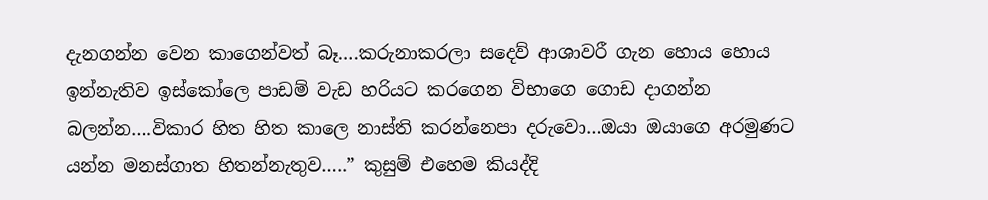දැනගන්න වෙන කාගෙන්වත් බෑ….කරුනාකරලා සදෙව් ආශාවරී ගැන හොය හොය ඉන්නැතිව ඉස්කෝලෙ පාඩම් වැඩ හරියට කරගෙන විභාගෙ ගොඩ දාගන්න බලන්න….විකාර හිත හිත කාලෙ නාස්ති කරන්නෙපා දරුවො…ඔයා ඔයාගෙ අරමුණට යන්න මනස්ගාත හිතන්නැතුව…..” කුසුම් එහෙම කියද්දි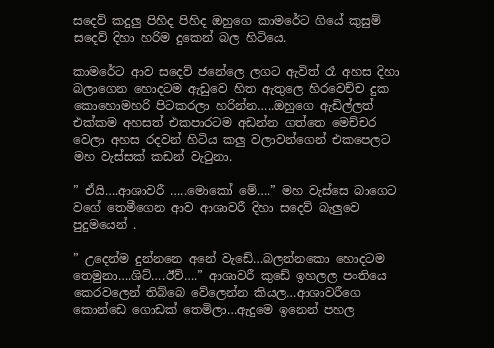සදෙව් කදුලු පිහිද පිහිද ඔහුගෙ කාමරේට ගියේ කුසුම් සදෙව් දිහා හරිම දුකෙන් බල හිටියෙ.

කාමරේට ආව සදෙව් ජනේලෙ ලගට ඇවිත් රෑ අහස දිහා බලාගෙන හොදටම ඇඩුවෙ හිත ඇතුලෙ හිරවෙච්ච දුක කොහොමහරි පිටකරලා හරින්න…..ඔහුගෙ ඇඩිල්ලත් එක්කම අහසත් එකපාරටම අඩන්න ගත්තෙ මෙච්චර වෙලා අහස රදවන් හිටිය කලු වලාවන්ගෙන් එකපෙලට මහ වැස්සක් කඩන් වැටුනා.

” ඒයි….ආශාවරී …..මොකෝ මේ….” මහ වැස්සෙ බාගෙට වගේ තෙමීගෙන ආව ආශාවරී දිහා සදෙව් බැලුවෙ පුදුමයෙන් .

” උදෙන්ම දුන්නනෙ අනේ වැඩේ…බලන්නකො හොදටම තෙමුනා….ශිට්….ඊව්….” ආශාවරී කුඩේ ඉහලල පංතියෙ කෙරවලෙන් තිබ්බෙ වේලෙන්න කියල…ආශාවරීගෙ කොන්ඩෙ ගොඩක් තෙමිලා…ඇදුමෙ ඉනෙන් පහල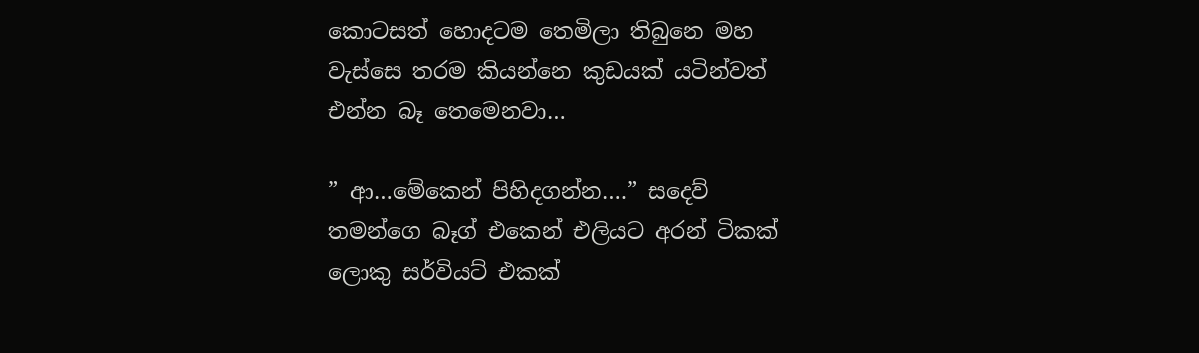කොටසත් හොදටම තෙමිලා තිබුනෙ මහ වැස්සෙ තරම කියන්නෙ කුඩයක් යටින්වත් එන්න බෑ තෙමෙනවා…

” ආ…මේකෙන් පිහිදගන්න….” සදෙව් තමන්ගෙ බෑග් එකෙන් එලියට අරන් ටිකක් ලොකු සර්වියට් එකක්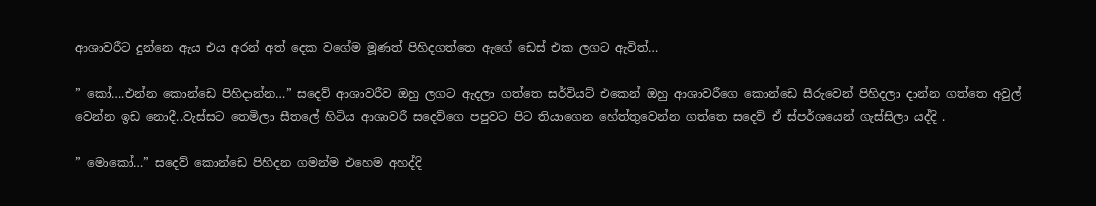ආශාවරීට දුන්නෙ ඇය එය අරන් අත් දෙක වගේම මූණත් පිහිදගත්තෙ ඇගේ ඩෙස් එක ලගට ඇවිත්…

” කෝ….එන්න කොන්ඩෙ පිහිදාන්න…” සදෙව් ආශාවරීව ඔහු ලගට ඇදලා ගත්තෙ සර්වියට් එකෙන් ඔහු ආශාවරීගෙ කොන්ඩෙ සීරුවෙන් පිහිදලා දාන්න ගත්තෙ අවුල් වෙන්න ඉඩ නොදී..වැස්සට තෙමිලා සීතලේ හිටිය ආශාවරී සදෙව්ගෙ පපුවට පිට තියාගෙන හේත්තුවෙන්න ගත්තෙ සදෙව් ඒ ස්පර්ශයෙන් ගැස්සිලා යද්දි .

” මොකෝ…” සදෙව් කොන්ඩෙ පිහිදන ගමන්ම එහෙම අහද්දි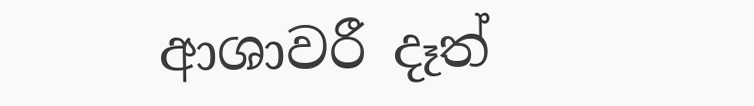ආශාවරී දෑත්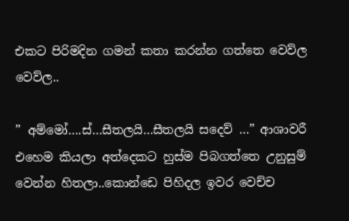එකට පිරිමදින ගමන් කතා කරන්න ගත්තෙ වෙව්ල වෙව්ල..

” අම්මෝ….ස්…සීතලයි…සීතලයි සදෙව් …” ආශාවරී එහෙම කියලා අත්දෙකට හුස්ම පිබගත්තෙ උනුසුම් වෙන්න හිතලා..කොන්ඩෙ පිහිදල ඉවර වෙච්ච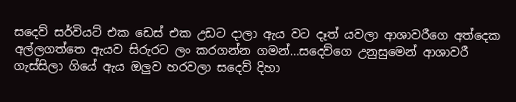සදෙව් සර්වියට් එක ඩෙස් එක උඩට දාලා ඇය වට දෑත් යවලා ආශාවරීගෙ අත්දෙක අල්ලගත්තෙ ඇයව සිරුරට ලං කරගන්න ගමන්…සදෙව්ගෙ උනුසුමෙන් ආශාවරී ගැස්සිලා ගියේ ඇය ඔලුව හරවලා සදෙව් දිහා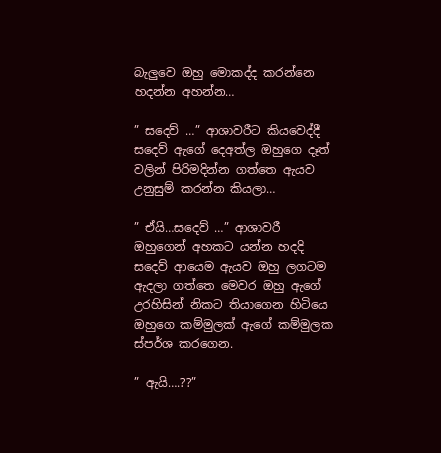බැලුවෙ ඔහු මොකද්ද කරන්නෙ හදන්න අහන්න…

” සදෙව් …” ආශාවරීට කියවෙද්දී සදෙව් ඇගේ දෙඅත්ල ඔහුගෙ දෑත් වලින් පිරිමදින්න ගත්තෙ ඇයව උනුසුම් කරන්න කියලා…

” ඒයි…සදෙව් …” ආශාවරී ඔහුගෙන් අහකට යන්න හදදි සදෙව් ආයෙම ඇයව ඔහු ලගටම ඇදලා ගත්තෙ මෙවර ඔහු ඇගේ උරහිසින් නිකට තියාගෙන හිටියෙ ඔහුගෙ කම්මුලක් ඇගේ කම්මුලක ස්පර්ශ කරගෙන.

” ඇයි….??”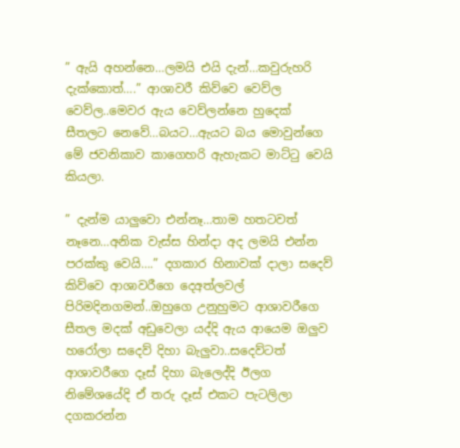” ඇයි අහන්නෙ…ලමයි එයි දැන්…කවුරුහරි දැක්කොත්….” ආශාවරී කිව්වෙ වෙව්ල වෙව්ල..මෙවර ඇය වෙව්ලන්නෙ හුදෙක් සීතලට නෙවේ…බයට…ඇයට බය මොවුන්ගෙ මේ ජවනිකාව කාගෙහරි ඇහැකට මාට්ටු වෙයි කියලා.

” දැන්ම යාලුවො එන්නෑ…තාම හතටවත් නෑනෙ…අනික වැස්ස හින්දා අද ලමයි එන්න පරක්කු වෙයි….” දගකාර හිනාවක් දාලා සදෙව් කිව්වෙ ආශාවරීගෙ දෙඅත්ලවල් පිරිමදිනගමන්..ඔහුගෙ උනුහුමට ආශාවරීගෙ සීතල මදක් අඩුවෙලා යද්දි ඇය ආයෙම ඔලුව හරෝලා සදෙව් දිහා බැලුවා..සදෙව්ටත් ආශාවරීගෙ දෑස් දිහා බැලෙද්දි ඊලග නිමේශයේදි ඒ තරු දෑස් එකට පැටලිලා දගකරන්න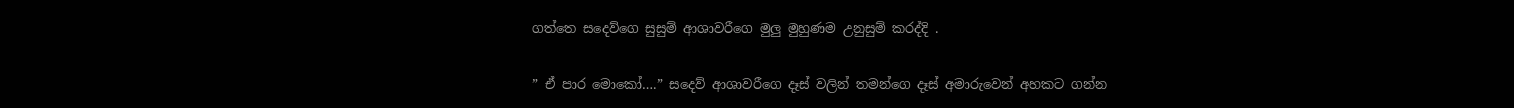ගත්තෙ සදෙව්ගෙ සුසුම් ආශාවරීගෙ මුලු මුහුණම උනුසුම් කරද්දි .

” ඒ පාර මොකෝ….” සදෙව් ආශාවරීගෙ දෑස් වලින් තමන්ගෙ දෑස් අමාරුවෙන් අහකට ගන්න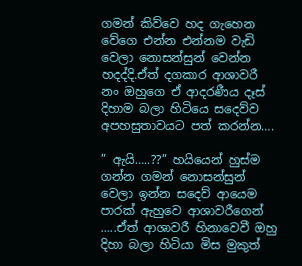ගමන් කිව්වෙ හද ගැහෙන වේගෙ එන්න එන්නම වැඩි වෙලා නොසන්සුන් වෙන්න හදද්දි.ඒත් දගකාර ආශාවරී නං ඔහුගෙ ඒ ආදරණීය දෑස් දිහාම බලා හිටියෙ සදෙව්ව අපහසුතාවයට පත් කරන්න….

” ඇයි…..??” හයියෙන් හුස්ම ගන්න ගමන් නොසන්සුන් වෙලා ඉන්න සදෙව් ආයෙම පාරක් ඇහුවෙ ආශාවරීගෙන් …..ඒත් ආශාවරී හිනාවෙවී ඔහු දිහා බලා හිටියා මිස මුකුත්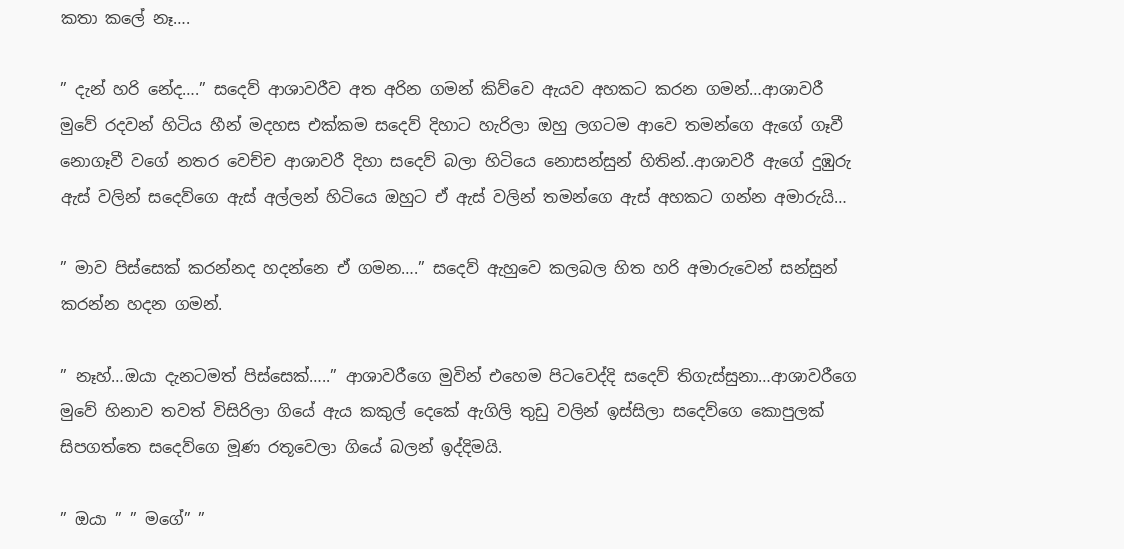කතා කලේ නෑ….

” දැන් හරි නේද….” සදෙව් ආශාවරීව අත අරින ගමන් කිව්වෙ ඇයව අහකට කරන ගමන්…ආශාවරී මුවේ රදවන් හිටිය හීන් මදහස එක්කම සදෙව් දිහාට හැරිලා ඔහු ලගටම ආවෙ තමන්ගෙ ඇගේ ගෑවී නොගෑවී වගේ නතර වෙච්ච ආශාවරී දිහා සදෙව් බලා හිටියෙ නොසන්සුන් හිතින්..ආශාවරී ඇගේ දුඹුරු ඇස් වලින් සදෙව්ගෙ ඇස් අල්ලන් හිටියෙ ඔහුට ඒ ඇස් වලින් තමන්ගෙ ඇස් අහකට ගන්න අමාරුයි…

” මාව පිස්සෙක් කරන්නද හදන්නෙ ඒ ගමන….” සදෙව් ඇහුවෙ කලබල හිත හරි අමාරුවෙන් සන්සුන් කරන්න හදන ගමන්.

” නෑහ්…ඔයා දැනටමත් පිස්සෙක්…..” ආශාවරීගෙ මුවින් එහෙම පිටවෙද්දි සදෙව් තිගැස්සුනා…ආශාවරීගෙ මුවේ හිනාව තවත් විසිරිලා ගියේ ඇය කකුල් දෙකේ ඇගිලි තුඩු වලින් ඉස්සිලා සදෙව්ගෙ කොපුලක් සිපගත්තෙ සදෙව්ගෙ මූණ රතූවෙලා ගියේ බලන් ඉද්දිමයි.

” ඔයා ” ” මගේ” ”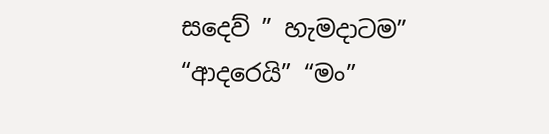සදෙව් ” හැමදාටම” “ආදරෙයි” “මං”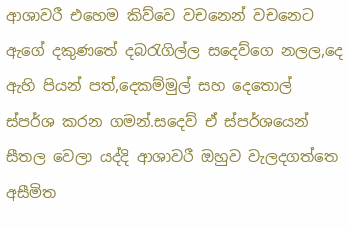ආශාවරී එහෙම කිව්වෙ වචනෙන් වචනෙට ඇගේ දකුණතේ දබරැගිල්ල සදෙව්ගෙ නලල,දෙ ඇහි පියන් පත්,දෙකම්මුල් සහ දෙතොල් ස්පර්ශ කරන ගමන්.සදෙව් ඒ ස්පර්ශයෙන් සීතල වෙලා යද්දි ආශාවරී ඔහුව වැලදගත්තෙ අසීමිත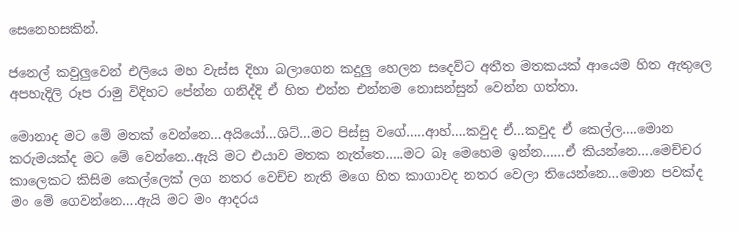සෙනෙහසකින්.

ජනෙල් කවුලුවෙන් එලියෙ මහ වැස්ස දිහා බලාගෙන කදුලු හෙලන සදෙව්ට අතීත මතකයක් ආයෙම හිත ඇතුලෙ අපහැදිලි රූප රාමු විදිහට පේන්න ගනිද්දි ඒ හිත එන්න එන්නම නොසන්සුන් වෙන්න ගත්තා.

මොනාද මට මේ මතක් වෙන්නෙ…අයියෝ…ශිට්…මට පිස්සු වගේ…..ආහ්….කවුද ඒ…කවුද ඒ කෙල්ල….මොන කරුමයක්ද මට මේ වෙන්නෙ..ඇයි මට එයාව මතක නැත්තෙ…..මට බෑ මෙහෙම ඉන්න……ඒ කියන්නෙ….මෙච්චර කාලෙකට කිසිම කෙල්ලෙක් ලග නතර වෙච්ච නැති මගෙ හිත කාගාවද නතර වෙලා තියෙන්නෙ…මොන පවක්ද මං මේ ගෙවන්නෙ….ඇයි මට මං ආදරය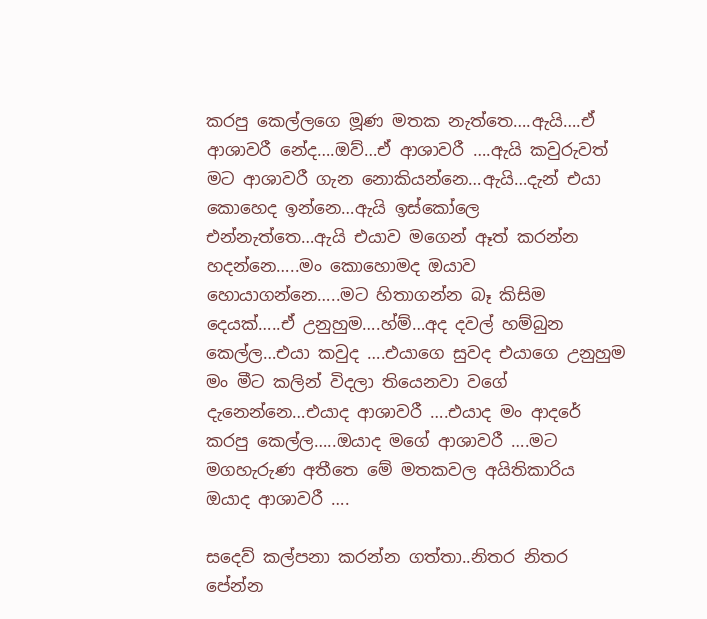කරපු කෙල්ලගෙ මූණ මතක නැත්තෙ….ඇයි….ඒ ආශාවරී නේද….ඔව්…ඒ ආශාවරී ….ඇයි කවුරුවත් මට ආශාවරී ගැන නොකියන්නෙ…ඇයි…දැන් එයා කොහෙද ඉන්නෙ…ඇයි ඉස්කෝලෙ එන්නැත්තෙ…ඇයි එයාව මගෙන් ඈත් කරන්න හදන්නෙ…..මං කොහොමද ඔයාව හොයාගන්නෙ…..මට හිතාගන්න බෑ කිසිම දෙයක්…..ඒ උනුහුම….හ්ම්…අද දවල් හම්බුන කෙල්ල…එයා කවුද ….එයාගෙ සුවද එයාගෙ උනුහුම මං මීට කලින් විදලා තියෙනවා වගේ දැනෙන්නෙ…එයාද ආශාවරී ….එයාද මං ආදරේ කරපු කෙල්ල…..ඔයාද මගේ ආශාවරී ….මට මගහැරුණ අතීතෙ මේ මතකවල අයිතිකාරිය ඔයාද ආශාවරී ….

සදෙව් කල්පනා කරන්න ගත්තා..නිතර නිතර පේන්න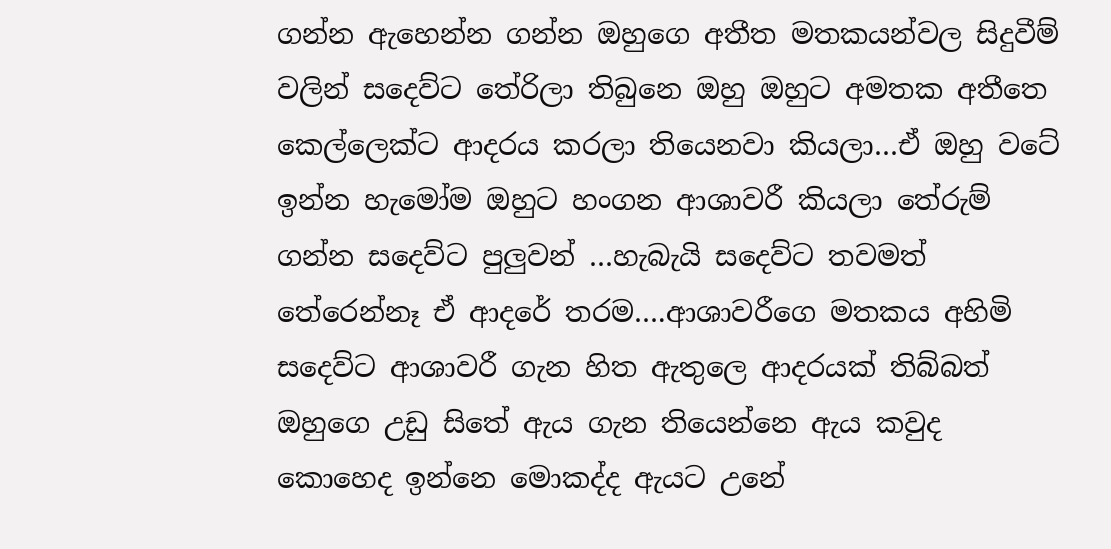ගන්න ඇහෙන්න ගන්න ඔහුගෙ අතීත මතකයන්වල සිදුවීම් වලින් සදෙව්ට තේරිලා තිබුනෙ ඔහු ඔහුට අමතක අතීතෙ කෙල්ලෙක්ට ආදරය කරලා තියෙනවා කියලා…ඒ ඔහු වටේ ඉන්න හැමෝම ඔහුට හංගන ආශාවරී කියලා තේරුම් ගන්න සදෙව්ට පුලුවන් …හැබැයි සදෙව්ට තවමත් තේරෙන්නෑ ඒ ආදරේ තරම….ආශාවරීගෙ මතකය අහිමි සදෙව්ට ආශාවරී ගැන හිත ඇතුලෙ ආදරයක් තිබ්බත් ඔහුගෙ උඩු සිතේ ඇය ගැන තියෙන්නෙ ඇය කවුද කොහෙද ඉන්නෙ මොකද්ද ඇයට උනේ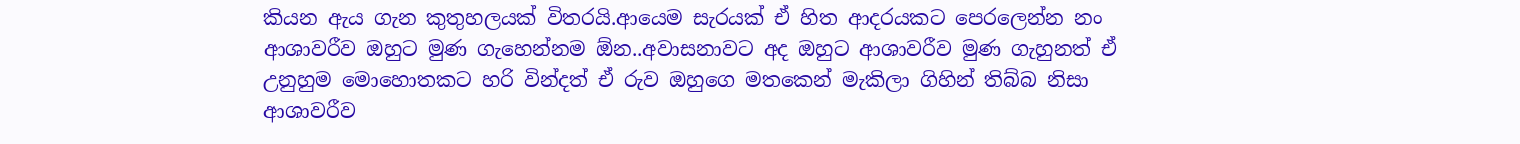කියන ඇය ගැන කුතුහලයක් විතරයි.ආයෙම සැරයක් ඒ හිත ආදරයකට පෙරලෙන්න නං ආශාවරීව ඔහුට මුණ ගැහෙන්නම ඕන..අවාසනාවට අද ඔහුට ආශාවරීව මුණ ගැහුනත් ඒ උනුහුම මොහොතකට හරි වින්දත් ඒ රුව ඔහුගෙ මතකෙන් මැකිලා ගිහින් තිබ්බ නිසා ආශාවරීව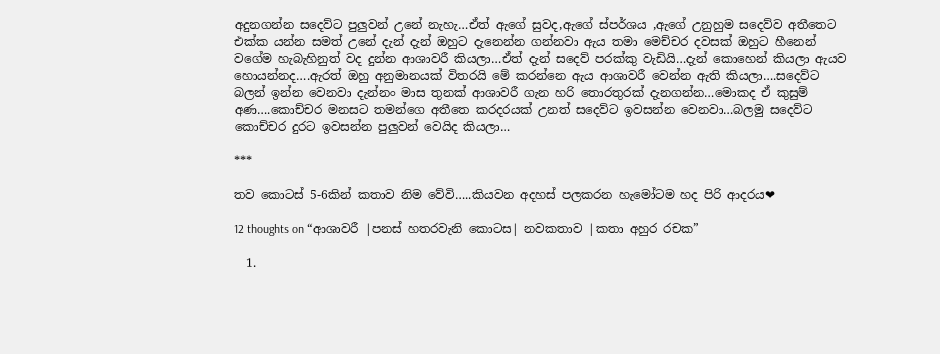අදුනගන්න සදෙව්ට පුලුවන් උනේ නැහැ…ඒත් ඇගේ සුවද,ඇගේ ස්පර්ශය ,ඇගේ උනුහුම සදෙව්ව අතීතෙට එක්ක යන්න සමත් උනේ දැන් දැන් ඔහුට දැනෙන්න ගන්නවා ඇය තමා මෙච්චර දවසක් ඔහුට හීනෙන් වගේම හැබැහිනුත් වද දුන්න ආශාවරී කියලා…ඒත් දැන් සදෙව් පරක්කු වැඩියි…දැන් කොහෙන් කියලා ඇයව හොයන්නද….ඇරත් ඔහු අනුමානයක් විතරයි මේ කරන්නෙ ඇය ආශාවරී වෙන්න ඇති කියලා….සදෙව්ට බලන් ඉන්න වෙනවා දැන්නං මාස තුනක් ආශාවරී ගැන හරි තොරතුරක් දැනගන්න…මොකද ඒ කුසුම් අණ….කොච්චර මනසට තමන්ගෙ අතීතෙ කරදරයක් උනත් සදෙව්ට ඉවසන්න වෙනවා…බලමු සදෙව්ට කොච්චර දුරට ඉවසන්න පුලුවන් වෙයිද කියලා…

***

තව කොටස් 5-6කින් කතාව නිම වේවි…..කියවන අදහස් පලකරන හැමෝටම හද පිරි ආදරය❤

12 thoughts on “ආශාවරී |පනස් හතරවැනි කොටස| නවකතාව |කතා අහුර රචක”

  1.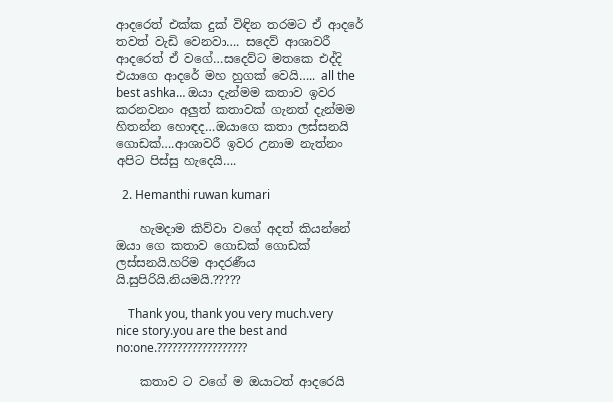ආදරෙත් එක්ක දුක් විඳින තරමට ඒ ආදරේ තවත් වැඩි වෙනවා…. සදෙව් ආශාවරී ආදරෙත් ඒ වගේ…සදෙව්ට මතකෙ එද්දි එයාගෙ ආදරේ මහ හුගක් වෙයි….. all the best ashka… ඔයා දැන්මම කතාව ඉවර කරනවනං අලුත් කතාවක් ගැනත් දැන්මම හිතන්න හොඳද…ඔයාගෙ කතා ලස්සනයි ගොඩක්….ආශාවරී ඉවර උනාම නැත්නං අපිට පිස්සු හැදෙයි….

  2. Hemanthi ruwan kumari

    හැමදාම කිව්වා වගේ අදත් කියන්නේ ඔයා ගෙ කතාව ගොඩක් ගොඩක් ලස්සනයි.හරිම ආදරණීය යි.සුපිරියි.නියමයි.?????

    Thank you, thank you very much.very nice story.you are the best and no:one.??????????????????

    කතාව ට වගේ ම ඔයාටත් ආදරෙයි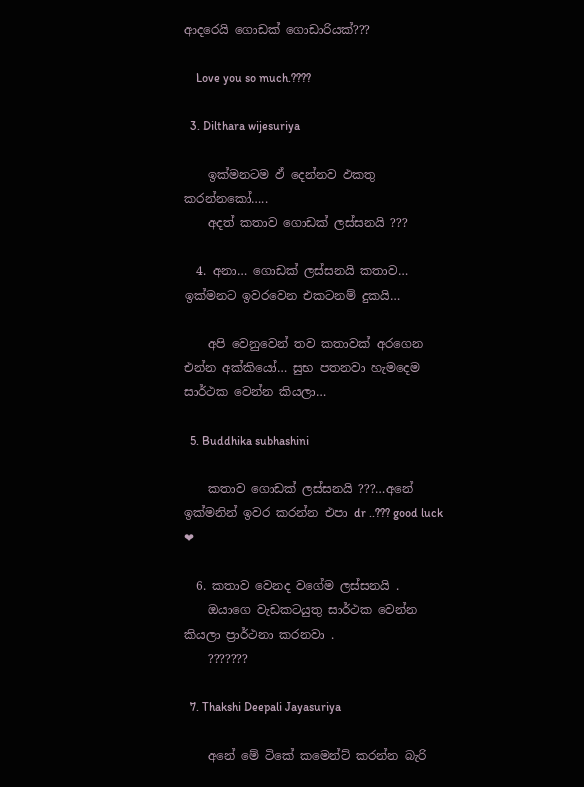ආදරෙයි ගොඩක් ගොඩාරියක්???

    Love you so much.????

  3. Dilthara wijesuriya

    ඉක්මනටම ඵ් දෙන්නව ඵකතු කරන්නකෝ…..
    අදත් කතාව ගොඩක් ලස්සනයි ???

  4. අනා… ගොඩක් ලස්සනයි කතාව… ඉක්මනට ඉවරවෙන එකටනම් දුකයි…

    අපි වෙනුවෙන් තව කතාවක් අරගෙන එන්න අක්කියෝ… සුභ පතනවා හැමදෙම සාර්ථක වෙන්න කියලා…

  5. Buddhika subhashini

    කතාව ගොඩක් ලස්සනයි ???…අනේ ඉක්මනින් ඉවර කරන්න එපා dr ..??? good luck ❤

  6. කතාව වෙනද වගේම ලස්සනයි .
    ඔයාගෙ වැඩකටයුතු සාර්ථක වෙන්න කියලා ප්‍රාර්ථනා කරනවා .
    ???????

  7. Thakshi Deepali Jayasuriya

    අනේ මේ ටිකේ කමෙන්ට් කරන්න බැරි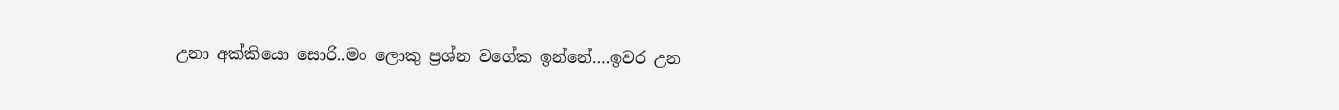උනා අක්කියො සොරි..මං ලොකු ප්‍රශ්න වගේක ඉන්නේ….ඉවර උන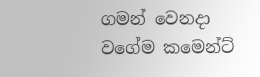ගමන් වෙනදා වගේම කමෙන්ට්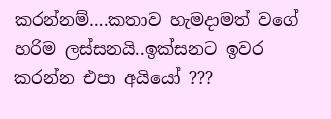කරන්නම්….කතාව හැමදාමත් වගේ හරිම ලස්සනයි..ඉක්සනට ඉවර කරන්න එපා අයියෝ ???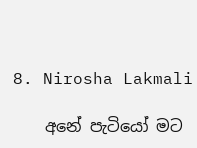8. Nirosha Lakmali

    අනේ පැටියෝ මට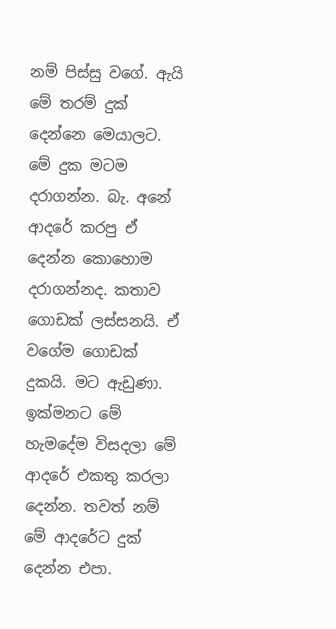නම් පිස්සු වගේ. ඇයි මේ තරම් දුක් දෙන්නෙ මෙයාලට. මේ දුක මටම දරාගන්න. බැ. අනේ ආදරේ කරපු ඒ දෙන්න කොහොම දරාගන්නද. කතාව ගොඩක් ලස්සනයි. ඒ වගේම ගොඩක් දුකයි. මට ඇඩුණා. ඉක්මනට මේ හැමදේම විසදලා මේ ආදරේ එකතු කරලා දෙන්න. තවත් නම් මේ ආදරේට දුක් දෙන්න එපා.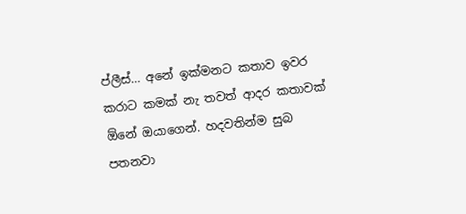ප්ලීස්… අනේ ඉක්මනට කතාව ඉවර කරාට කමක් නැ තවත් ආදර කතාවක් ඕනේ ඔයාගෙන්. හදවතින්ම සුබ පතනවා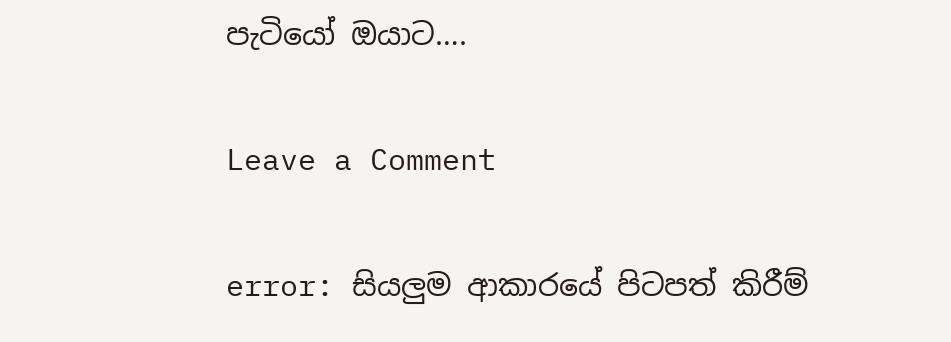පැටියෝ ඔයාට….

Leave a Comment

error: සියලුම ආකාරයේ පිටපත් කිරීම්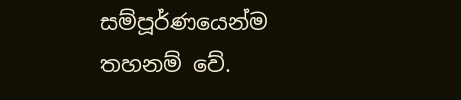සම්පූර්ණයෙන්ම තහනම් වේ.